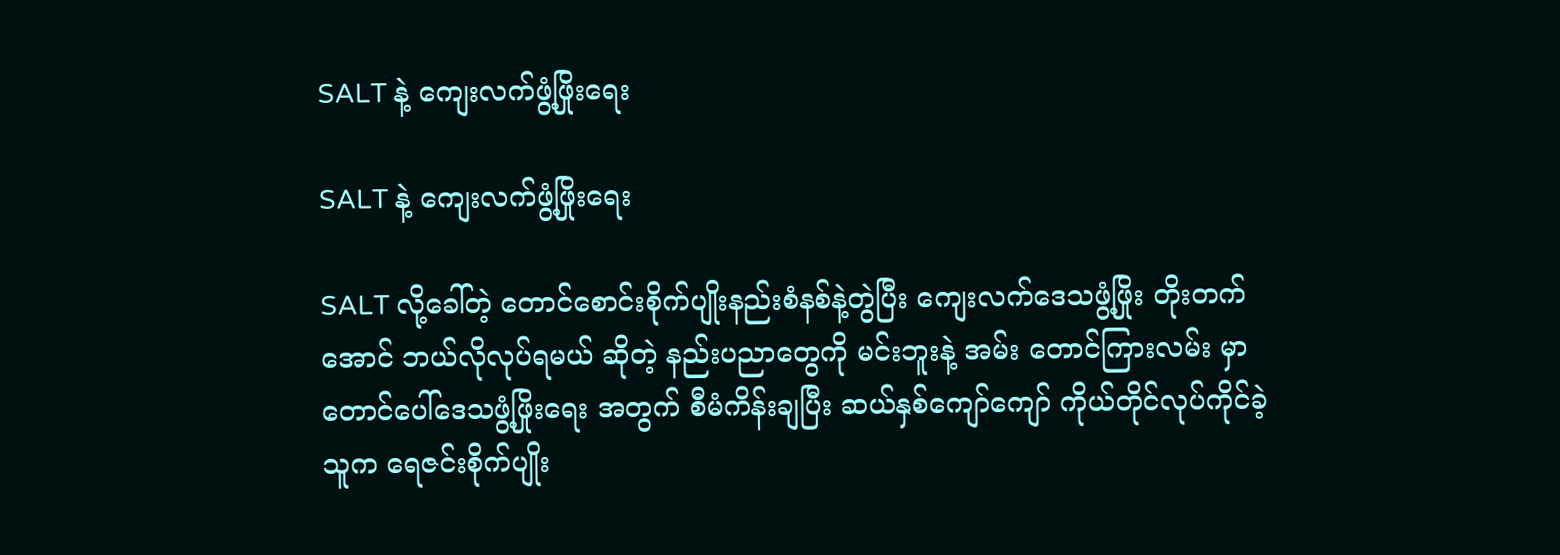SALT နဲ့ ကျေးလက်ဖွံ့ဖြိုးရေး

SALT နဲ့ ကျေးလက်ဖွံ့ဖြိုးရေး

SALT လို့ခေါ်တဲ့ တောင်စောင်းစိုက်ပျိုးနည်းစံနစ်နဲ့တွဲပြီး ကျေးလက်ဒေသဖွံ့ဖြိုး တိုးတက်အောင် ဘယ်လိုလုပ်ရမယ် ဆိုတဲ့ နည်းပညာတွေကို မင်းဘူးနဲ့ အမ်း တောင်ကြားလမ်း မှာ တောင်ပေါ်ဒေသဖွံ့ဖြိုးရေး အတွက် စီမံကိန်းချပြီး ဆယ်နှစ်ကျော်ကျော် ကိုယ်တိုင်လုပ်ကိုင်ခဲ့သူက ရေဇင်းစိုက်ပျိုး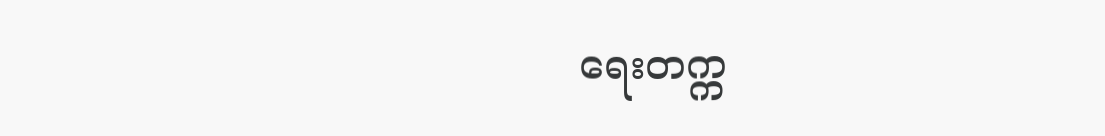ရေးတက္က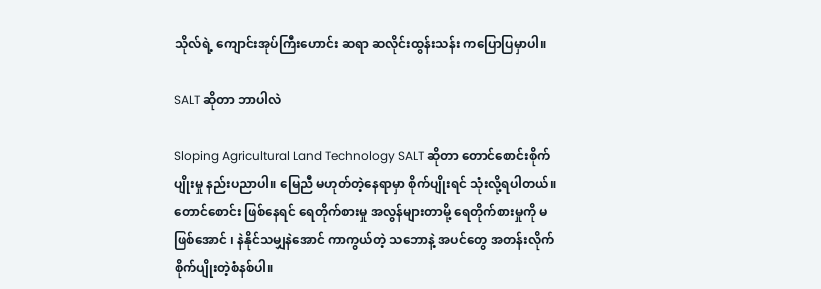သိုလ်ရဲ့ ကျောင်းအုပ်ကြီးဟောင်း ဆရာ ဆလိုင်းထွန်းသန်း ကပြောပြမှာပါ။

SALT ဆိုတာ ဘာပါလဲ

Sloping Agricultural Land Technology SALT ဆိုတာ တောင်စောင်းစိုက်ပျိုးမှု နည်းပညာပါ။ မြေညီ မဟုတ်တဲ့နေရာမှာ စိုက်ပျိုးရင် သုံးလို့ရပါတယ်။ တောင်စောင်း ဖြစ်နေရင် ရေတိုက်စားမှု အလွန်များတာမို့ ရေတိုက်စားမှုကို မဖြစ်အောင် ၊ နဲနိုင်သမျှနဲအောင် ကာကွယ်တဲ့ သဘောနဲ့ အပင်တွေ အတန်းလိုက် စိုက်ပျိုးတဲ့စံနစ်ပါ။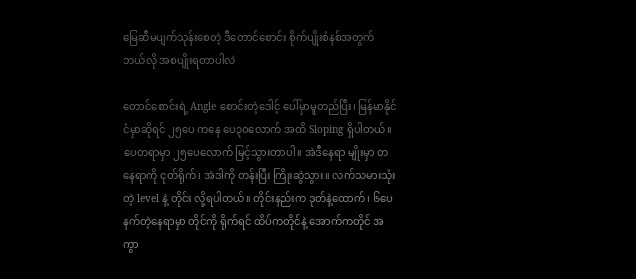မြေဆီမပျက်သုန်းစေတဲ့ ဒီတောင်စောင်း စိုက်ပျိုးစံနစ်အတွက် ဘယ်လို အစပျိုးရတာပါလဲ

တောင်စောင်းရဲ့ Angle စောင်းတဲ့ဒေါင့် ပေါ်မှာမူတည်ပြီး၊ မြန်မာနိုင်ငံမှာဆိုရင် ၂၅ပေ ကနေ ပေ၃၀လောက် အထိ Sloping ရှိပါတယ်။ ပေတရာမှာ ၂၅ပေလောက် မြင့်သွားတာပါ။ အဲဒီနေရာ မျိုးမှာ တနေရာကို ငုတ်ရိုက်၊ အဲဒါကို တန်းပြီး ကြိုးဆွဲသွား။ လက်သမားသုံးတဲ့ level နဲ့ တိုင်း လို့ရပါတယ်။ တိုင်းနည်းက ဒုတ်နဲ့ထောက်၊ ၆ပေ နက်တဲ့နေရာမှာ တိုင်ကို ရိုက်ရင် ထိပ်ကတိုင်နဲ့ အောက်ကတိုင် အကွာ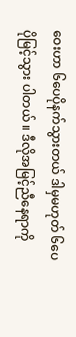ဝေးဟာ ၆ပေပိုနက်သွားတယ် ဒါမှမဟုတ် ၆ပေပိုမြင့်သွား ပါတယ် ။ ဒီလိုအမြင့်ညီနေရာကို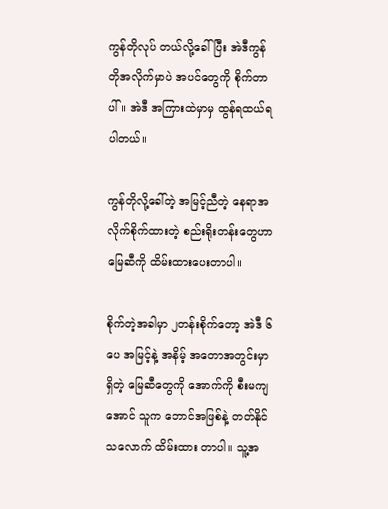ကွန်တိုလုပ် တယ်လို့ခေါ်ပြီး အဲဒီကွန်တိုအလိုက်မှာပဲ အပင်တွေကို စိုက်တာပါ်။ အဲဒီ အကြားထဲမှာမှ ထွန်ရထယ်ရ ပါတယ်။

ကွန်တိုလို့ခေါ်တဲ့ အမြင့်ညီတဲ့ နေရာအလိုက်စိုက်ထားတဲ့ စည်းရိုးတန်းတွေဟာ မြေဆီကို ထိမ်းထားပေးတာပါ။

စိုက်တဲ့အခါမှာ ၂တန်းစိုက်တော့ အဲဒီ ၆ပေ အမြင့်နဲ့ အနိမ့် အတောအတွင်းမှာ ရှိတဲ့ မြေဆီတွေကို အောက်ကို စီးမကျအောင် သူက ဘောင်အဖြစ်နဲ့ တတ်နိုင်သလောက် ထိမ်းထား တာပါ။ သူ့အ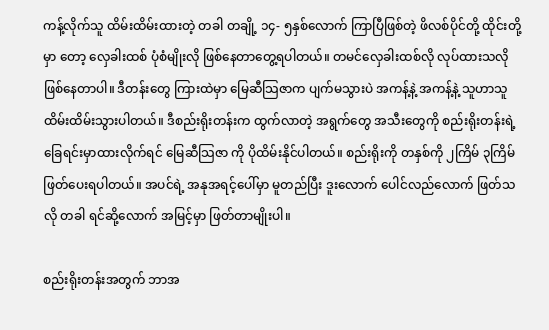ကန့်လိုက်သူ ထိမ်းထိမ်းထားတဲ့ တခါ တချို့ ၁၄- ၅နှစ်လောက် ကြာပြီဖြစ်တဲ့ ဖိလစ်ပိုင်တို့ ထိုင်းတို့မှာ တော့ လှေခါးထစ် ပုံစံမျိုးလို ဖြစ်နေတာတွေ့ရပါတယ်။ တမင်လှေခါးထစ်လို လုပ်ထားသလိုဖြစ်နေတာပါ။ ဒီတန်းတွေ ကြားထဲမှာ မြေဆီသြဇာက ပျက်မသွားပဲ အကန့်နဲ့ အကန့်နဲ့ သူဟာသူ ထိမ်းထိမ်းသွားပါတယ်။ ဒီစည်းရိုးတန်းက ထွက်လာတဲ့ အရွက်တွေ အသီးတွေကို စည်းရိုးတန်းရဲ့ ခြေရင်းမှာထားလိုက်ရင် မြေဆီသြဇာ ကို ပိုထိမ်းနိုင်ပါတယ်။ စည်းရိုးကို တနှစ်ကို ၂ကြိမ် ၃ကြိမ် ဖြတ်ပေးရပါတယ်။ အပင်ရဲ့ အနုအရင့်ပေါ်မှာ မူတည်ပြီး ဒူးလောက် ပေါင်လည်လောက် ဖြတ်သလို တခါ ရင်ဆို့လောက် အမြင့်မှာ ဖြတ်တာမျိုးပါ။

စည်းရိုးတန်းအတွက် ဘာအ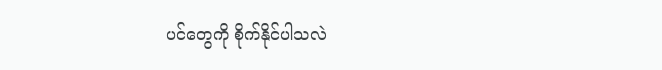ပင်တွေကို စိုက်နိုင်ပါသလဲ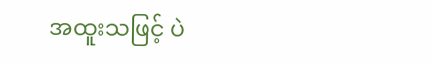အထူးသဖြင့် ပဲ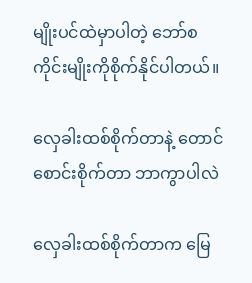မျိုးပင်ထဲမှာပါတဲ့ ဘော်စကိုင်းမျိုးကိုစိုက်နိုင်ပါတယ်။

လှေခါးထစ်စိုက်တာနဲ့ တောင်စောင်းစိုက်တာ ဘာကွာပါလဲ

လှေခါးထစ်စိုက်တာက မြေ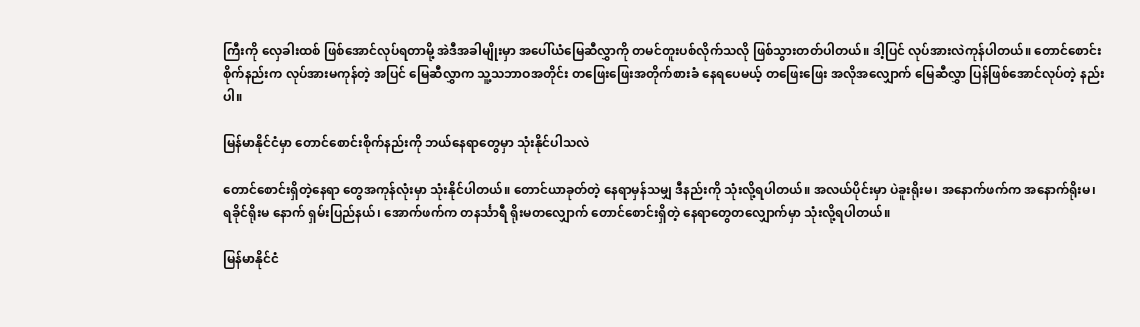ကြီးကို လှေခါးထစ် ဖြစ်အောင်လုပ်ရတာမို့ အဲဒီအခါမျိုးမှာ အပေါ်ယံမြေဆီလွှာကို တမင်တူးပစ်လိုက်သလို ဖြစ်သွားတတ်ပါတယ်။ ဒါ့ပြင် လုပ်အားလဲကုန်ပါတယ်။ တောင်စောင်းစိုက်နည်းက လုပ်အားမကုန်တဲ့ အပြင် မြေဆီလွှာက သူ့သဘာဝအတိုင်း တဖြေးဖြေးအတိုက်စားခံ နေရပေမယ့် တဖြေးဖြေး အလိုအလျှောက် မြေဆီလွှာ ပြန်ဖြစ်အောင်လုပ်တဲ့ နည်းပါ။

မြန်မာနိုင်ငံမှာ တောင်စောင်းစိုက်နည်းကို ဘယ်နေရာတွေမှာ သုံးနိုင်ပါသလဲ

တောင်စောင်းရှိတဲ့နေရာ တွေအကုန်လုံးမှာ သုံးနိုင်ပါတယ်။ တောင်ယာခုတ်တဲ့ နေရာမှန်သမျှ ဒီနည်းကို သုံးလို့ရပါတယ်။ အလယ်ပိုင်းမှာ ပဲခူးရိုးမ၊ အနောက်ဖက်က အနောက်ရိုးမ၊ ရခိုင်ရိုးမ နောက် ရှမ်းပြည်နယ်၊ အောက်ဖက်က တနင်္သာရီ ရိုးမတလျှောက် တောင်စောင်းရှိတဲ့ နေရာတွေတလျှောက်မှာ သုံးလို့ရပါတယ်။

မြန်မာနိုင်ငံ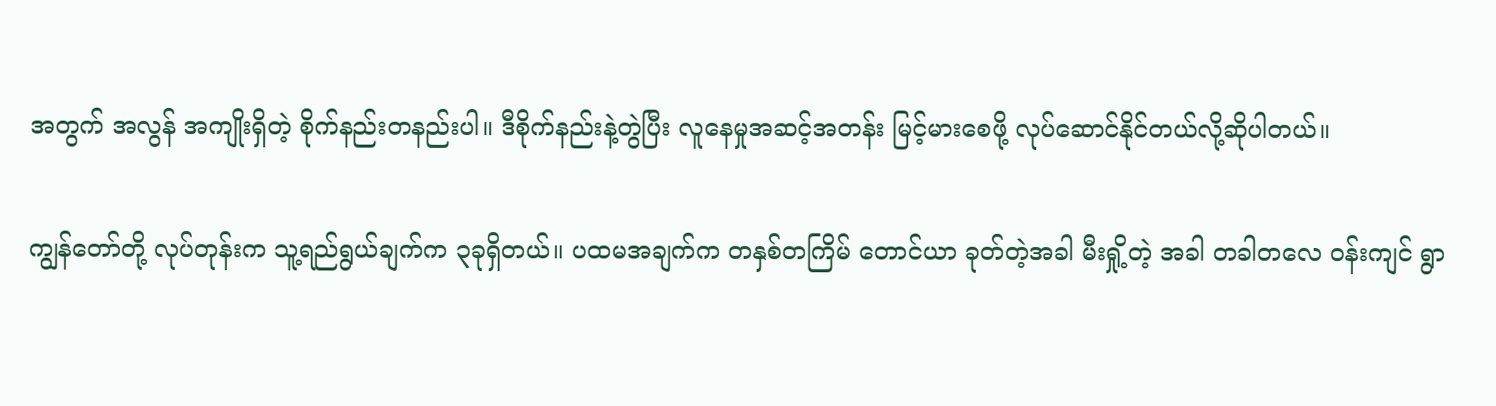အတွက် အလွန် အကျိုးရှိတဲ့ စိုက်နည်းတနည်းပါ။ ဒီစိုက်နည်းနဲ့တွဲပြီး လူနေမှုအဆင့်အတန်း မြင့်မားစေဖို့ လုပ်ဆောင်နိုင်တယ်လို့ဆိုပါတယ်။

ကျွန်တော်တို့ လုပ်တုန်းက သူ့ရည်ရွယ်ချက်က ၃ခုရှိတယ်။ ပထမအချက်က တနှစ်တကြိမ် တောင်ယာ ခုတ်တဲ့အခါ မီးရှို့တဲ့ အခါ တခါတလေ ဝန်းကျင် ရွာ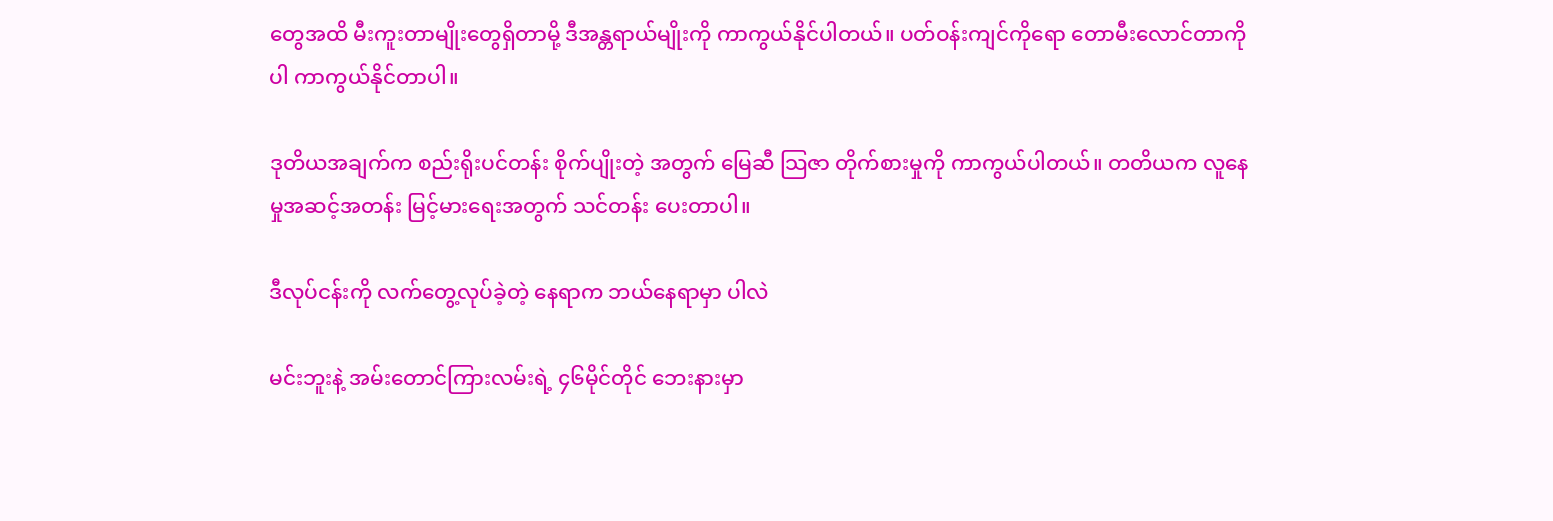တွေအထိ မီးကူးတာမျိုးတွေရှိတာမို့ ဒီအန္တရာယ်မျိုးကို ကာကွယ်နိုင်ပါတယ်။ ပတ်ဝန်းကျင်ကိုရော တောမီးလောင်တာကိုပါ ကာကွယ်နိုင်တာပါ။

ဒုတိယအချက်က စည်းရိုးပင်တန်း စိုက်ပျိုးတဲ့ အတွက် မြေဆီ သြဇာ တိုက်စားမှုကို ကာကွယ်ပါတယ်။ တတိယက လူနေမှုအဆင့်အတန်း မြင့်မားရေးအတွက် သင်တန်း ပေးတာပါ။

ဒီလုပ်ငန်းကို လက်တွေ့လုပ်ခဲ့တဲ့ နေရာက ဘယ်နေရာမှာ ပါလဲ

မင်းဘူးနဲ့ အမ်းတောင်ကြားလမ်းရဲ့ ၄၆မိုင်တိုင် ဘေးနားမှာ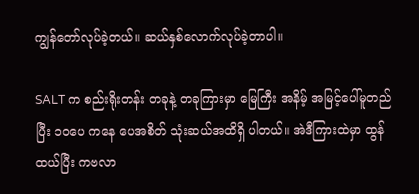ကျွန်တော်လုပ်ခဲ့တယ်။ ဆယ်နှစ်လောက်လုပ်ခဲ့တာပါ။

SALT က စည်းရိုးတန်း တခုနဲ့ တခုကြားမှာ မြေကြီး အနိမ့် အမြင့်ပေါ်မူတည်ပြီး ၁၀ပေ ကနေ ပေအစိတ် သုံးဆယ်အထိရှိ ပါတယ်။ အဲဒီကြားထဲမှာ ထွန်ထယ်ပြီး ကဗလာ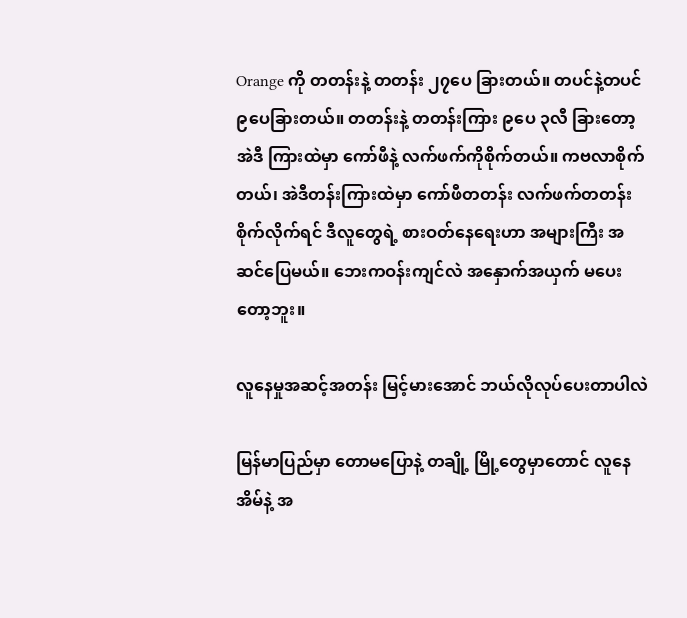Orange ကို တတန်းနဲ့ တတန်း ၂၇ပေ ခြားတယ်။ တပင်နဲ့တပင် ၉ပေခြားတယ်။ တတန်းနဲ့ တတန်းကြား ၉ပေ ၃လီ ခြားတော့ အဲဒီ ကြားထဲမှာ ကော်ဖီနဲ့ လက်ဖက်ကိုစိုက်တယ်။ ကဗလာစိုက်တယ်၊ အဲဒီတန်းကြားထဲမှာ ကော်ဖီတတန်း လက်ဖက်တတန်း စိုက်လိုက်ရင် ဒီလူတွေရဲ့ စားဝတ်နေရေးဟာ အများကြီး အဆင်ပြေမယ်။ ဘေးကဝန်းကျင်လဲ အနှောက်အယှက် မပေးတော့ဘူး။

လူနေမှုအဆင့်အတန်း မြင့်မားအောင် ဘယ်လိုလုပ်ပေးတာပါလဲ

မြန်မာပြည်မှာ တောမပြောနဲ့ တချို့ မြို့တွေမှာတောင် လူနေအိမ်နဲ့ အ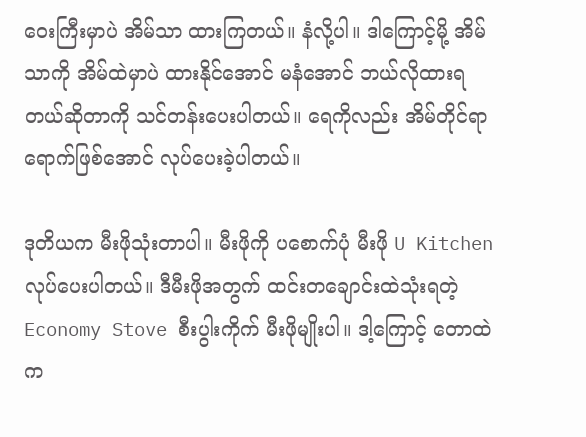ဝေးကြီးမှာပဲ အိမ်သာ ထားကြတယ်။ နံလို့ပါ။ ဒါကြောင့်မို့ အိမ်သာကို အိမ်ထဲမှာပဲ ထားနိုင်အောင် မနံအောင် ဘယ်လိုထားရတယ်ဆိုတာကို သင်တန်းပေးပါတယ်။ ရေကိုလည်း အိမ်တိုင်ရာရောက်ဖြစ်အောင် လုပ်ပေးခဲ့ပါတယ်။

ဒုတိယက မီးဖိုသုံးတာပါ။ မီးဖိုကို ပစောက်ပုံ မီးဖို U Kitchen လုပ်ပေးပါတယ်။ ဒီမီးဖိုအတွက် ထင်းတချောင်းထဲသုံးရတဲ့ Economy Stove စီးပွါးကိုက် မီးဖိုမျိုးပါ။ ဒါ့ကြောင့် တောထဲက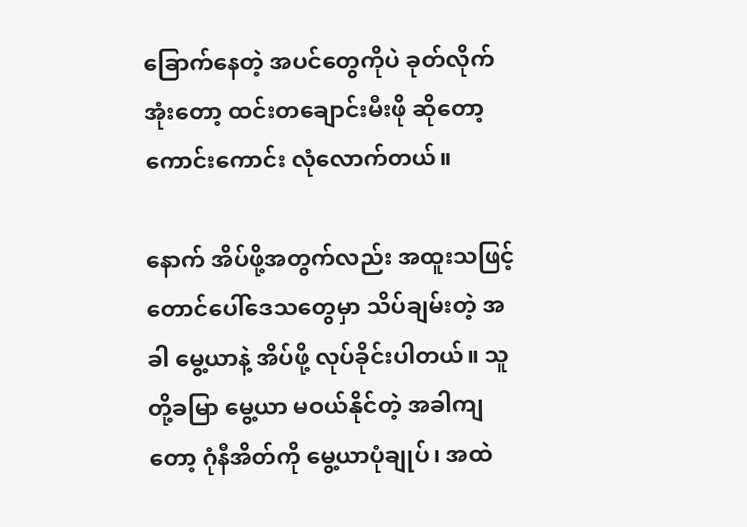ခြောက်နေတဲ့ အပင်တွေကိုပဲ ခုတ်လိုက်အုံးတော့ ထင်းတချောင်းမီးဖို ဆိုတော့ ကောင်းကောင်း လုံလောက်တယ်။

နောက် အိပ်ဖို့အတွက်လည်း အထူးသဖြင့် တောင်ပေါ်ဒေသတွေမှာ သိပ်ချမ်းတဲ့ အခါ မွေ့ယာနဲ့ အိပ်ဖို့ လုပ်ခိုင်းပါတယ်။ သူတို့ခမြာ မွေ့ယာ မဝယ်နိုင်တဲ့ အခါကျတော့ ဂုံနီအိတ်ကို မွေ့ယာပုံချုပ်၊ အထဲ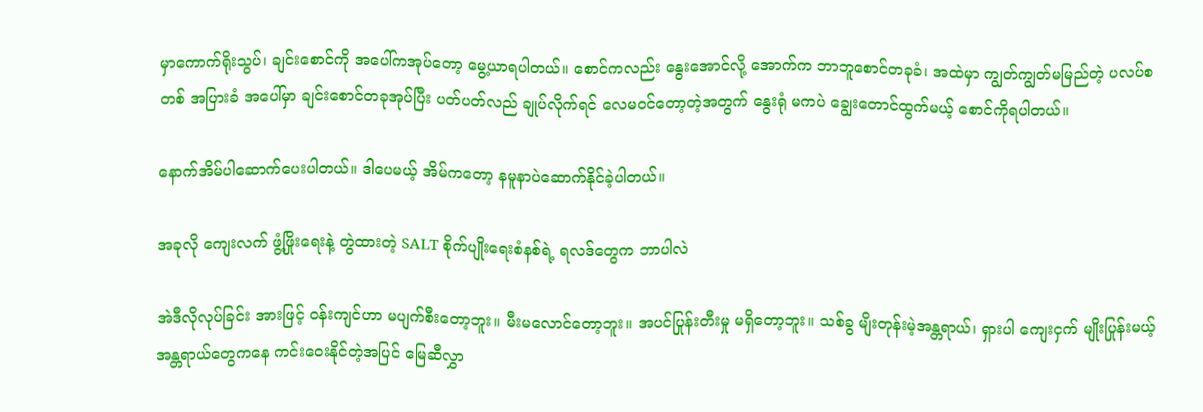မှာကောက်ရိုးသွပ်၊ ချင်းစောင်ကို အပေါ်ကအုပ်တော့ မွေ့ယာရပါတယ်။ စောင်ကလည်း နွေးအောင်လို့ အောက်က ဘာဘူစောင်တခုခံ၊ အထဲမှာ ကျွတ်ကျွတ်မမြည်တဲ့ ပလပ်စတစ် အပြားခံ အပေါ်မှာ ချင်းစောင်တခုအုပ်ပြီး ပတ်ပတ်လည် ချုပ်လိုက်ရင် လေမဝင်တော့တဲ့အတွက် နွေးရုံ မကပဲ ချွေးတောင်ထွက်မယ့် စောင်ကိုရပါတယ်။

နောက်အိမ်ပါဆောက်ပေးပါတယ်။ ဒါပေမယ့် အိမ်ကတော့ နမူနာပဲဆောက်နိုင်ခဲ့ပါတယ်။

အခုလို ကျေးလက် ဖွံ့ဖြိုးရေးနဲ့ တွဲထားတဲ့ SALT စိုက်ပျိုးရေးစံနစ်ရဲ့ ရလဒ်တွေက ဘာပါလဲ

အဲဒီလိုလုပ်ခြင်း အားဖြင့် ဝန်းကျင်ဟာ မပျက်စီးတော့ဘူး။ မီးမလောင်တော့ဘူး။ အပင်ပြုန်းတီးမှု မရှိတော့ဘူး။ သစ်ခွ မျိးတုန်းမဲ့အန္တရာယ်၊ ရှားပါ ကျေးငှက် မျိုးပြုန်းမယ့် အန္တရာယ်တွေကနေ ကင်းဝေးနိုင်တဲ့အပြင် မြေဆီလွှာ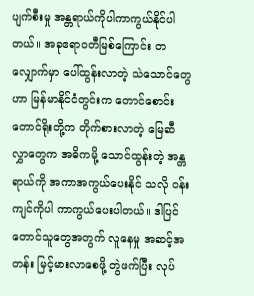ပျက်စီးမှု အန္တရာယ်ကိုပါကာကွယ်နိုင်ပါတယ်။ အခုဧရာဝတီမြစ်ကြောင်း တလျှောက်မှာ ပေါ်ထွန်းလာတဲ့ သဲသောင်တွေဟာ မြန်မာနိုင်ငံတွင်းက တောင်စောင်း တောင်ရိုးတို့က တိုက်စားလာတဲ့ မြေဆီလွှာတွေက အဓိကမို့ သောင်ထွန်းတဲ့ အန္တရာယ်ကို အကာအကွယ်ပေးနိုင် သလို ဝန်းကျင်ကိုပါ ကာကွယ်ပေးပါတယ်။ ဒါပြင် တောင်သူတွေအတွက် လူနေမှု အဆင့်အတန်း မြင့်မားလာစေဖို့ တွဲဖက်ပြီး လုပ်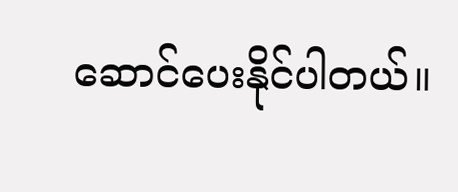ဆောင်ပေးနိုင်ပါတယ်။